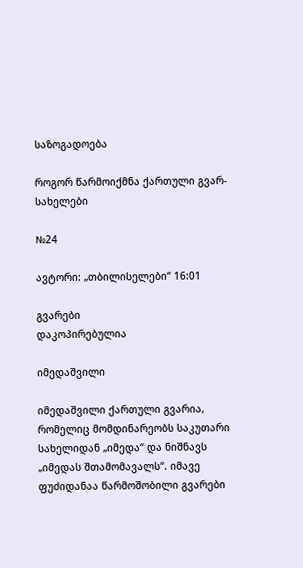საზოგადოება

როგორ წარმოიქმნა ქართული გვარ-სახელები

№24

ავტორი: „თბილისელები“ 16:01

გვარები
დაკოპირებულია

იმედაშვილი

იმედაშვილი ქართული გვარია, რომელიც მომდინარეობს საკუთარი სახელიდან „იმედა“ და ნიშნავს „იმედას შთამომავალს“. იმავე ფუძიდანაა წარმოშობილი გვარები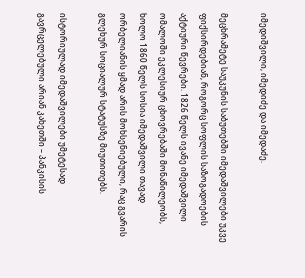იმედიშვილი, იმედიძე და იმედაძე.

მეცხრამეტე საუკუნის საბუთებში იმედაშვილები უკვე ფიქსირდებიან, როგორც სოფლის საზოგადოების აქტიური წევრები. 1826 წელს ივანე იმედაშვილი ომალოში ეკლესიურ ცხოვრებაში მონაწილეობს, ხოლო 1860 წელს სოსია იმედაშვილი თავად ორბელიანის ყმად არის მოხსენიებული, რაც გვარის გლეხურ სოციალურ სტატუსზე მიუთითებს.

ისტორიულად იმედაშვილები უმეტესად გავრცელებული არიან კახეთში – პანკისის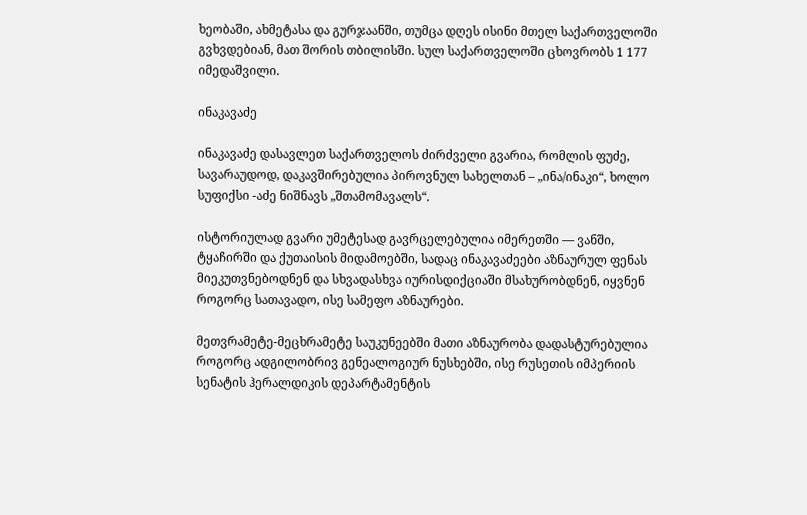ხეობაში, ახმეტასა და გურჯაანში, თუმცა დღეს ისინი მთელ საქართველოში გვხვდებიან, მათ შორის თბილისში. სულ საქართველოში ცხოვრობს 1 177 იმედაშვილი.

ინაკავაძე

ინაკავაძე დასავლეთ საქართველოს ძირძველი გვარია, რომლის ფუძე, სავარაუდოდ, დაკავშირებულია პიროვნულ სახელთან – „ინა/ინაკი“, ხოლო სუფიქსი -აძე ნიშნავს „შთამომავალს“.

ისტორიულად გვარი უმეტესად გავრცელებულია იმერეთში — ვანში, ტყაჩირში და ქუთაისის მიდამოებში, სადაც ინაკავაძეები აზნაურულ ფენას მიეკუთვნებოდნენ და სხვადასხვა იურისდიქციაში მსახურობდნენ, იყვნენ როგორც სათავადო, ისე სამეფო აზნაურები.

მეთვრამეტე-მეცხრამეტე საუკუნეებში მათი აზნაურობა დადასტურებულია როგორც ადგილობრივ გენეალოგიურ ნუსხებში, ისე რუსეთის იმპერიის სენატის ჰერალდიკის დეპარტამენტის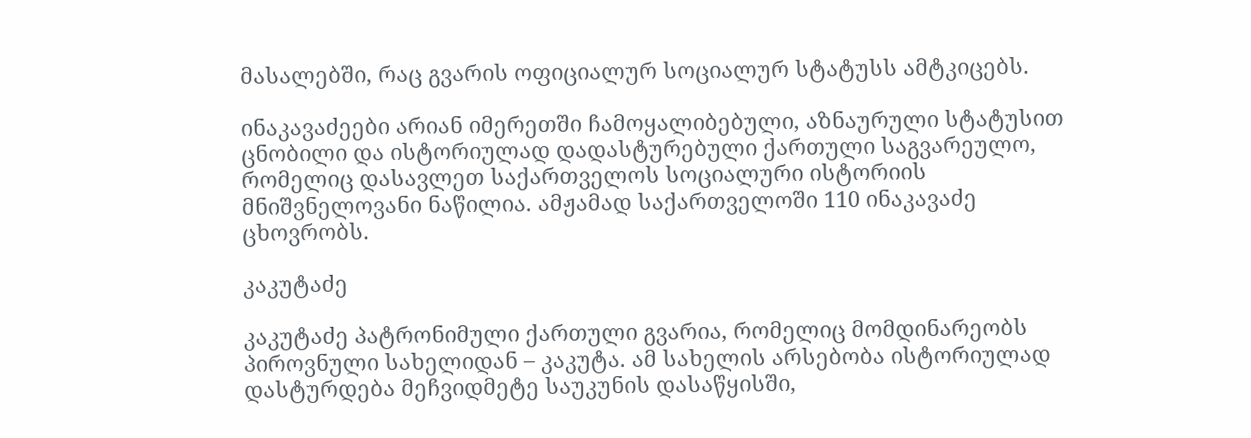მასალებში, რაც გვარის ოფიციალურ სოციალურ სტატუსს ამტკიცებს.

ინაკავაძეები არიან იმერეთში ჩამოყალიბებული, აზნაურული სტატუსით ცნობილი და ისტორიულად დადასტურებული ქართული საგვარეულო, რომელიც დასავლეთ საქართველოს სოციალური ისტორიის მნიშვნელოვანი ნაწილია. ამჟამად საქართველოში 110 ინაკავაძე ცხოვრობს.

კაკუტაძე

კაკუტაძე პატრონიმული ქართული გვარია, რომელიც მომდინარეობს პიროვნული სახელიდან – კაკუტა. ამ სახელის არსებობა ისტორიულად დასტურდება მეჩვიდმეტე საუკუნის დასაწყისში,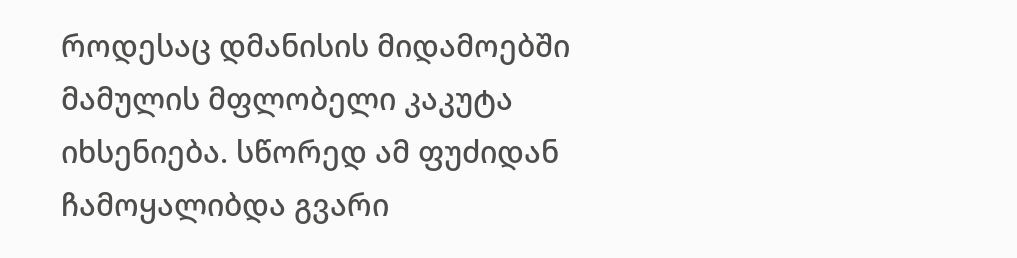როდესაც დმანისის მიდამოებში მამულის მფლობელი კაკუტა იხსენიება. სწორედ ამ ფუძიდან ჩამოყალიბდა გვარი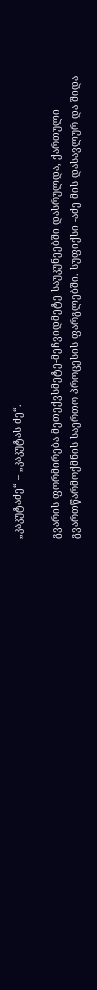„კაკუტაძე“ – „კაკუტას ძე“.

გვარის ფორმირება მეთექვსმეტე-მეჩვიდმეტე საუკუნეებში დასრულდა, ქართული გვართწარმოქმნის საერთო პროცესის ფარგლებში. სუფიქსი -აძე მის დასავლურ და შიდა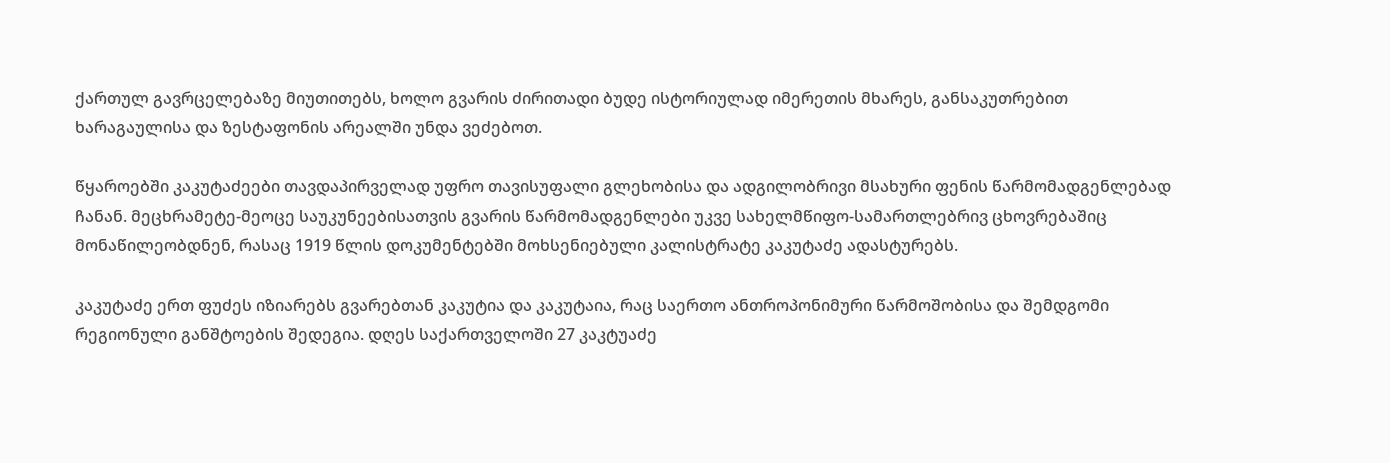ქართულ გავრცელებაზე მიუთითებს, ხოლო გვარის ძირითადი ბუდე ისტორიულად იმერეთის მხარეს, განსაკუთრებით ხარაგაულისა და ზესტაფონის არეალში უნდა ვეძებოთ.

წყაროებში კაკუტაძეები თავდაპირველად უფრო თავისუფალი გლეხობისა და ადგილობრივი მსახური ფენის წარმომადგენლებად ჩანან. მეცხრამეტე-მეოცე საუკუნეებისათვის გვარის წარმომადგენლები უკვე სახელმწიფო-სამართლებრივ ცხოვრებაშიც მონაწილეობდნენ, რასაც 1919 წლის დოკუმენტებში მოხსენიებული კალისტრატე კაკუტაძე ადასტურებს.

კაკუტაძე ერთ ფუძეს იზიარებს გვარებთან კაკუტია და კაკუტაია, რაც საერთო ანთროპონიმური წარმოშობისა და შემდგომი რეგიონული განშტოების შედეგია. დღეს საქართველოში 27 კაკტუაძე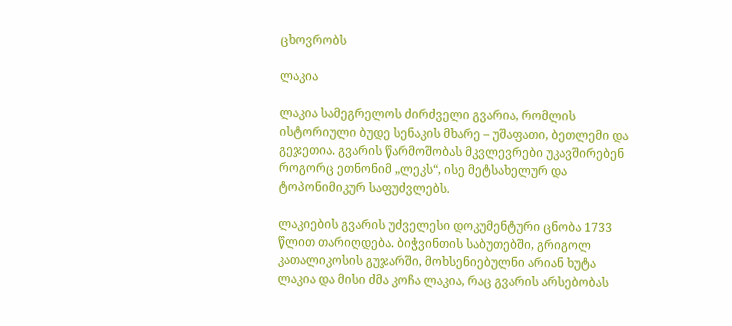ცხოვრობს

ლაკია

ლაკია სამეგრელოს ძირძველი გვარია, რომლის ისტორიული ბუდე სენაკის მხარე – უშაფათი, ბეთლემი და გეჯეთია. გვარის წარმოშობას მკვლევრები უკავშირებენ როგორც ეთნონიმ „ლეკს“, ისე მეტსახელურ და ტოპონიმიკურ საფუძვლებს.

ლაკიების გვარის უძველესი დოკუმენტური ცნობა 1733 წლით თარიღდება. ბიჭვინთის საბუთებში, გრიგოლ კათალიკოსის გუჯარში, მოხსენიებულნი არიან ხუტა ლაკია და მისი ძმა კოჩა ლაკია, რაც გვარის არსებობას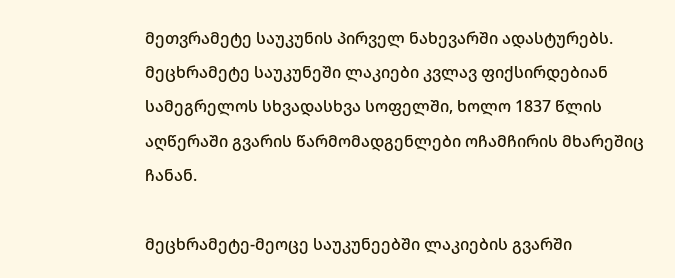მეთვრამეტე საუკუნის პირველ ნახევარში ადასტურებს. მეცხრამეტე საუკუნეში ლაკიები კვლავ ფიქსირდებიან სამეგრელოს სხვადასხვა სოფელში, ხოლო 1837 წლის აღწერაში გვარის წარმომადგენლები ოჩამჩირის მხარეშიც ჩანან.

მეცხრამეტე-მეოცე საუკუნეებში ლაკიების გვარში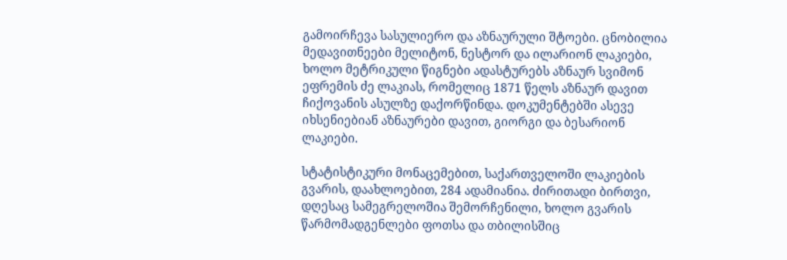გამოირჩევა სასულიერო და აზნაურული შტოები. ცნობილია მედავითნეები მელიტონ, ნესტორ და ილარიონ ლაკიები, ხოლო მეტრიკული წიგნები ადასტურებს აზნაურ სვიმონ ეფრემის ძე ლაკიას, რომელიც 1871 წელს აზნაურ დავით ჩიქოვანის ასულზე დაქორწინდა. დოკუმენტებში ასევე იხსენიებიან აზნაურები დავით, გიორგი და ბესარიონ ლაკიები.

სტატისტიკური მონაცემებით, საქართველოში ლაკიების გვარის, დაახლოებით, 284 ადამიანია. ძირითადი ბირთვი, დღესაც სამეგრელოშია შემორჩენილი, ხოლო გვარის წარმომადგენლები ფოთსა და თბილისშიც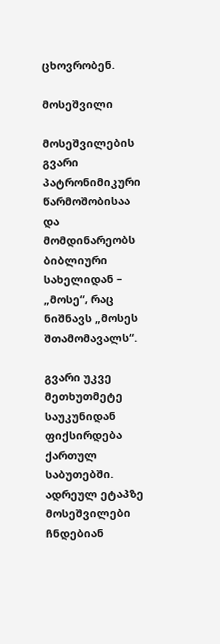ცხოვრობენ.

მოსეშვილი

მოსეშვილების გვარი პატრონიმიკური წარმოშობისაა და მომდინარეობს ბიბლიური სახელიდან – „მოსე“, რაც ნიშნავს „მოსეს შთამომავალს“.

გვარი უკვე მეთხუთმეტე საუკუნიდან ფიქსირდება ქართულ საბუთებში. ადრეულ ეტაპზე მოსეშვილები ჩნდებიან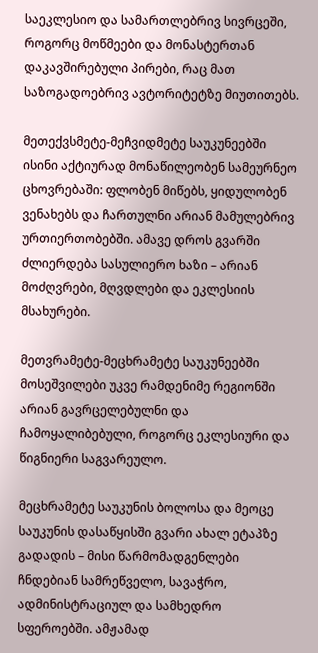საეკლესიო და სამართლებრივ სივრცეში, როგორც მოწმეები და მონასტერთან დაკავშირებული პირები, რაც მათ საზოგადოებრივ ავტორიტეტზე მიუთითებს.

მეთექვსმეტე-მეჩვიდმეტე საუკუნეებში ისინი აქტიურად მონაწილეობენ სამეურნეო ცხოვრებაში: ფლობენ მიწებს, ყიდულობენ ვენახებს და ჩართულნი არიან მამულებრივ ურთიერთობებში. ამავე დროს გვარში ძლიერდება სასულიერო ხაზი – არიან მოძღვრები, მღვდლები და ეკლესიის მსახურები.

მეთვრამეტე-მეცხრამეტე საუკუნეებში მოსეშვილები უკვე რამდენიმე რეგიონში არიან გავრცელებულნი და ჩამოყალიბებული, როგორც ეკლესიური და წიგნიერი საგვარეულო.

მეცხრამეტე საუკუნის ბოლოსა და მეოცე საუკუნის დასაწყისში გვარი ახალ ეტაპზე გადადის – მისი წარმომადგენლები ჩნდებიან სამრეწველო, სავაჭრო, ადმინისტრაციულ და სამხედრო სფეროებში. ამჟამად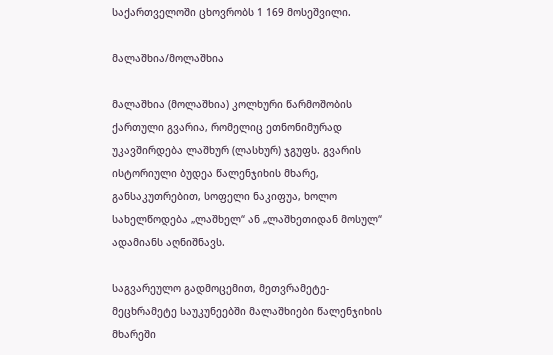საქართველოში ცხოვრობს 1 169 მოსეშვილი.

მალაშხია/მოლაშხია

მალაშხია (მოლაშხია) კოლხური წარმოშობის ქართული გვარია, რომელიც ეთნონიმურად უკავშირდება ლაშხურ (ლასხურ) ჯგუფს. გვარის ისტორიული ბუდეა წალენჯიხის მხარე, განსაკუთრებით, სოფელი ნაკიფუა, ხოლო სახელწოდება „ლაშხელ“ ან „ლაშხეთიდან მოსულ“ ადამიანს აღნიშნავს.

საგვარეულო გადმოცემით, მეთვრამეტე-მეცხრამეტე საუკუნეებში მალაშხიები წალენჯიხის მხარეში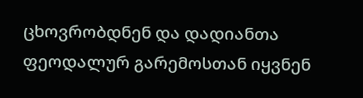ცხოვრობდნენ და დადიანთა ფეოდალურ გარემოსთან იყვნენ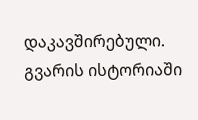დაკავშირებული. გვარის ისტორიაში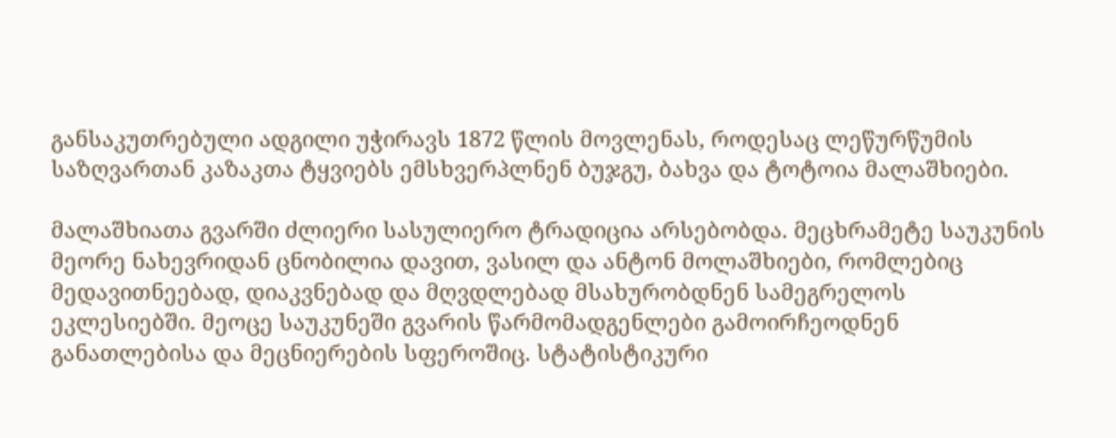განსაკუთრებული ადგილი უჭირავს 1872 წლის მოვლენას, როდესაც ლეწურწუმის საზღვართან კაზაკთა ტყვიებს ემსხვერპლნენ ბუჯგუ, ბახვა და ტოტოია მალაშხიები.

მალაშხიათა გვარში ძლიერი სასულიერო ტრადიცია არსებობდა. მეცხრამეტე საუკუნის მეორე ნახევრიდან ცნობილია დავით, ვასილ და ანტონ მოლაშხიები, რომლებიც მედავითნეებად, დიაკვნებად და მღვდლებად მსახურობდნენ სამეგრელოს ეკლესიებში. მეოცე საუკუნეში გვარის წარმომადგენლები გამოირჩეოდნენ განათლებისა და მეცნიერების სფეროშიც. სტატისტიკური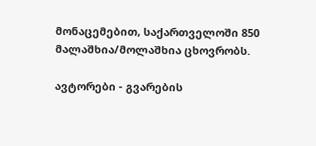მონაცემებით, საქართველოში 850 მალაშხია/მოლაშხია ცხოვრობს.

ავტორები - გვარების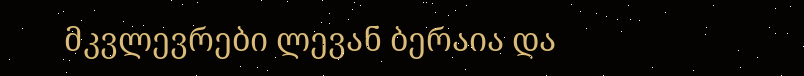მკვლევრები ლევან ბერაია და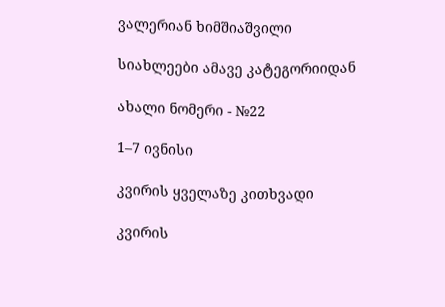ვალერიან ხიმშიაშვილი

სიახლეები ამავე კატეგორიიდან

ახალი ნომერი - №22

1–7 ივნისი

კვირის ყველაზე კითხვადი

კვირის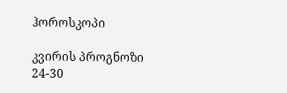ჰოროსკოპი

კვირის პროგნოზი  24-30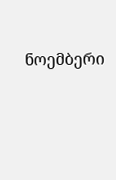ნოემბერი